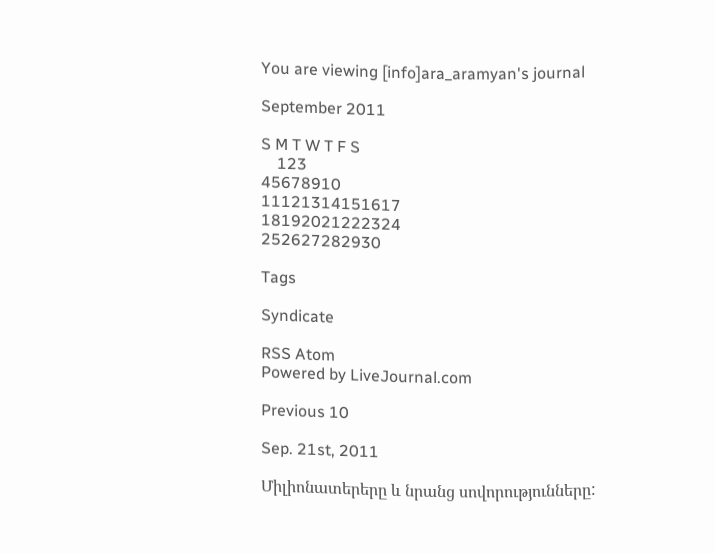You are viewing [info]ara_aramyan's journal

September 2011

S M T W T F S
    123
45678910
11121314151617
18192021222324
252627282930

Tags

Syndicate

RSS Atom
Powered by LiveJournal.com

Previous 10

Sep. 21st, 2011

Միլիոնատերերը և նրանց սովորությունները: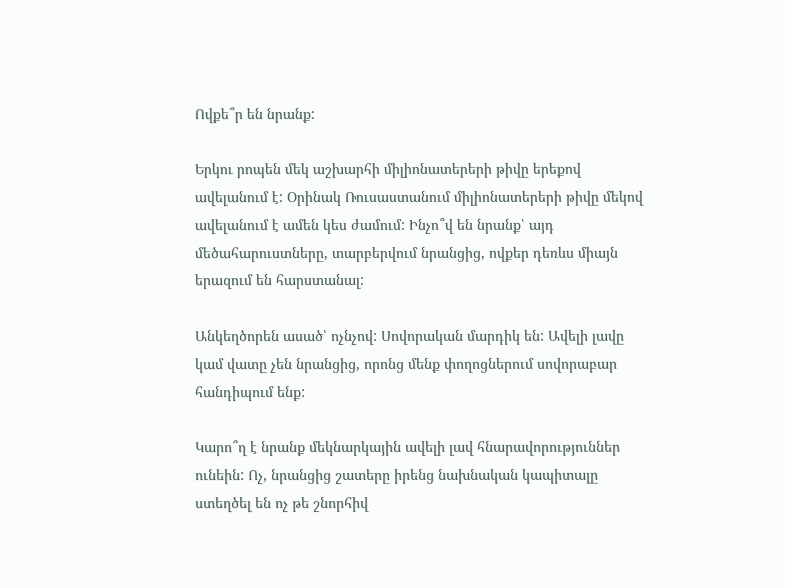Ովքե՞ր են նրանք:

Երկու րոպեն մեկ աշխարհի միլիոնատերերի թիվը երեքով ավելանում է: Օրինակ Ռուսաստանում միլիոնատերերի թիվը մեկով ավելանում է ամեն կես ժամում: Ինչո՞վ են նրանք՝ այդ մեծահարուստները, տարբերվում նրանցից, ովքեր դեռևս միայն երազում են հարստանալ:

Անկեղծորեն ասած՝ ոչնչով: Սովորական մարդիկ են: Ավելի լավը կամ վատը չեն նրանցից, որոնց մենք փողոցներում սովորաբար հանդիպում ենք:

Կարո՞ղ է նրանք մեկնարկային ավելի լավ հնարավորություններ ունեին: Ոչ, նրանցից շատերը իրենց նախնական կապիտալը ստեղծել են ոչ թե շնորհիվ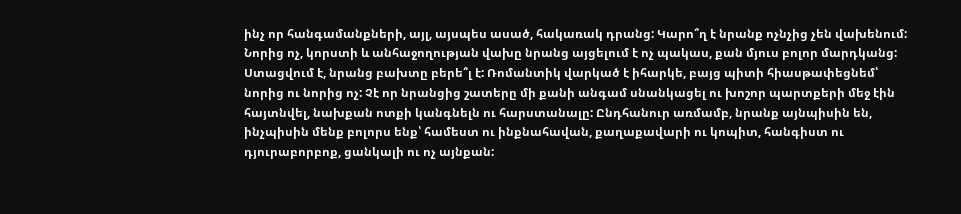ինչ որ հանգամանքների, այլ, այսպես ասած, հակառակ դրանց: Կարո՞ղ է նրանք ոչնչից չեն վախենում: Նորից ոչ, կորստի և անհաջողության վախը նրանց այցելում է ոչ պակաս, քան մյուս բոլոր մարդկանց: Ստացվում է, նրանց բախտը բերե՞լ է: Ռոմանտիկ վարկած է իհարկե, բայց պիտի հիասթափեցնեմ՝ նորից ու նորից ոչ: Չէ որ նրանցից շատերը մի քանի անգամ սնանկացել ու խոշոր պարտքերի մեջ էին հայտնվել, նախքան ոտքի կանգնելն ու հարստանալը: Ընդհանուր առմամբ, նրանք այնպիսին են, ինչպիսին մենք բոլորս ենք՝ համեստ ու ինքնահավան, քաղաքավարի ու կոպիտ, հանգիստ ու դյուրաբորբոք, ցանկալի ու ոչ այնքան: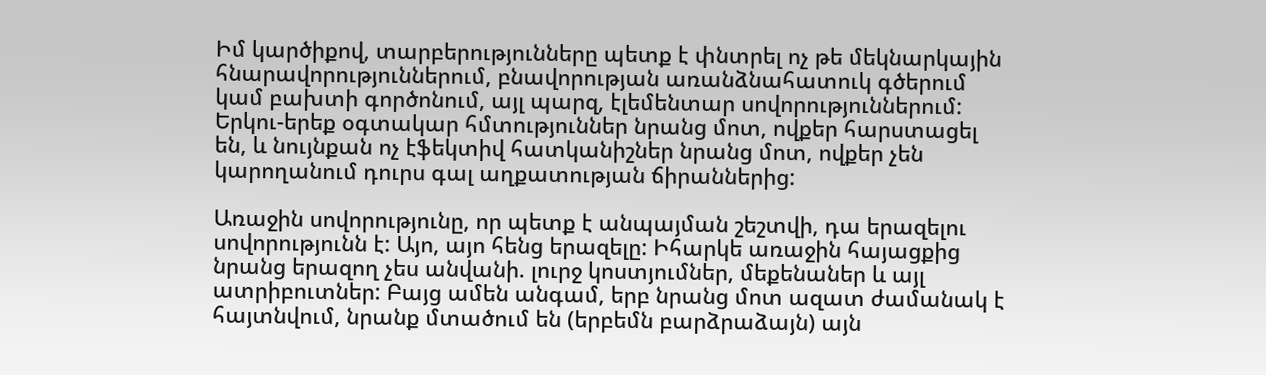Իմ կարծիքով, տարբերությունները պետք է փնտրել ոչ թե մեկնարկային հնարավորություններում, բնավորության առանձնահատուկ գծերում կամ բախտի գործոնում, այլ պարզ, էլեմենտար սովորություններում: Երկու-երեք օգտակար հմտություններ նրանց մոտ, ովքեր հարստացել են, և նույնքան ոչ էֆեկտիվ հատկանիշներ նրանց մոտ, ովքեր չեն կարողանում դուրս գալ աղքատության ճիրաններից:

Առաջին սովորությունը, որ պետք է անպայման շեշտվի, դա երազելու սովորությունն է: Այո, այո հենց երազելը: Իհարկե առաջին հայացքից նրանց երազող չես անվանի. լուրջ կոստյումներ, մեքենաներ և այլ ատրիբուտներ: Բայց ամեն անգամ, երբ նրանց մոտ ազատ ժամանակ է հայտնվում, նրանք մտածում են (երբեմն բարձրաձայն) այն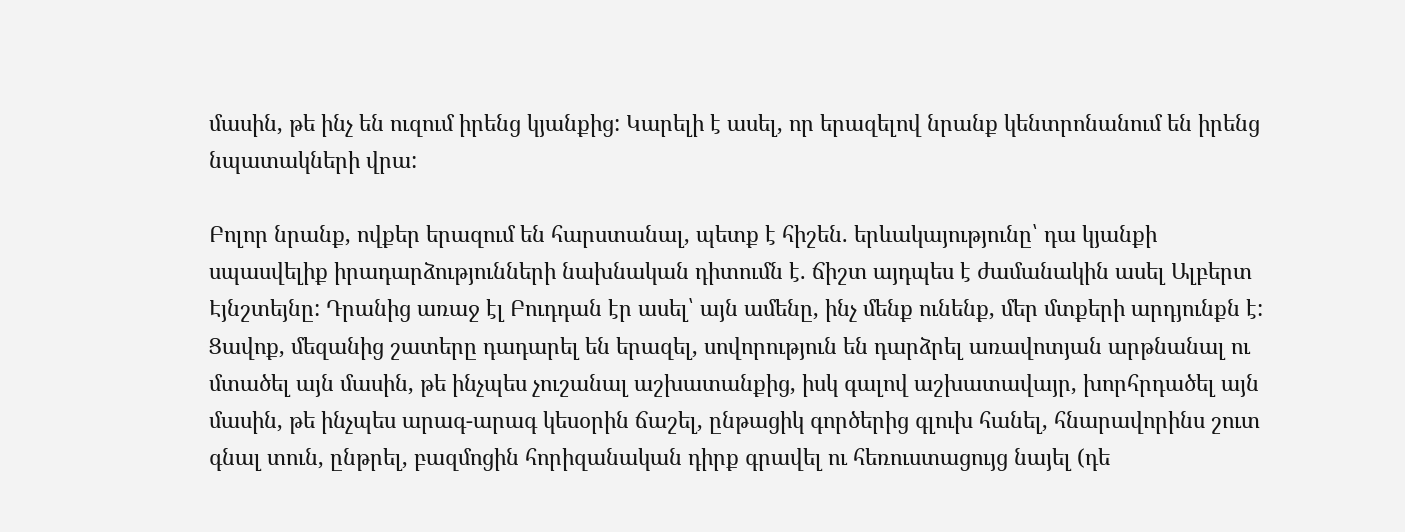մասին, թե ինչ են ուզում իրենց կյանքից: Կարելի է ասել, որ երազելով նրանք կենտրոնանում են իրենց նպատակների վրա:

Բոլոր նրանք, ովքեր երազում են հարստանալ, պետք է հիշեն. երևակայությունը՝ դա կյանքի սպասվելիք իրադարձությունների նախնական դիտումն է. ճիշտ այդպես է ժամանակին ասել Ալբերտ Էյնշտեյնը: Դրանից առաջ էլ Բուդդան էր ասել՝ այն ամենը, ինչ մենք ունենք, մեր մտքերի արդյունքն է: Ցավոք, մեզանից շատերը դադարել են երազել, սովորություն են դարձրել առավոտյան արթնանալ ու մտածել այն մասին, թե ինչպես չուշանալ աշխատանքից, իսկ գալով աշխատավայր, խորհրդածել այն մասին, թե ինչպես արագ-արագ կեսօրին ճաշել, ընթացիկ գործերից գլուխ հանել, հնարավորինս շուտ գնալ տուն, ընթրել, բազմոցին հորիզանական դիրք գրավել ու հեռուստացույց նայել (դե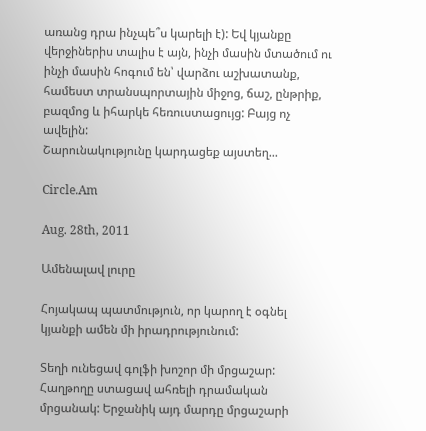առանց դրա ինչպե՞ս կարելի է): Եվ կյանքը վերջիներիս տալիս է այն, ինչի մասին մտածում ու ինչի մասին հոգում են՝ վարձու աշխատանք, համեստ տրանսպորտային միջոց, ճաշ, ընթրիք, բազմոց և իհարկե հեռուստացույց: Բայց ոչ ավելին:
Շարունակությունը կարդացեք այստեղ...

Circle.Am

Aug. 28th, 2011

Ամենալավ լուրը

Հոյակապ պատմություն, որ կարող է օգնել կյանքի ամեն մի իրադրությունում:

Տեղի ունեցավ գոլֆի խոշոր մի մրցաշար: Հաղթողը ստացավ ահռելի դրամական մրցանակ: Երջանիկ այդ մարդը մրցաշարի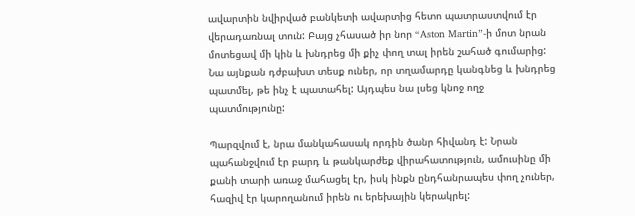ավարտին նվիրված բանկետի ավարտից հետո պատրաստվում էր վերադառնալ տուն: Բայց չհասած իր նոր “Aston Martin”-ի մոտ նրան մոտեցավ մի կին և խնդրեց մի քիչ փող տալ իրեն շահած գումարից: Նա այնքան դժբախտ տեսք ուներ, որ տղամարդը կանգնեց և խնդրեց պատմել, թե ինչ է պատահել: Այդպես նա լսեց կնոջ ողջ պատմությունը:

Պարզվում է, նրա մանկահասակ որդին ծանր հիվանդ է: Նրան պահանջվում էր բարդ և թանկարժեք վիրահատություն, ամուսինը մի քանի տարի առաջ մահացել էր, իսկ ինքն ընդհանրապես փող չուներ, հազիվ էր կարողանում իրեն ու երեխային կերակրել: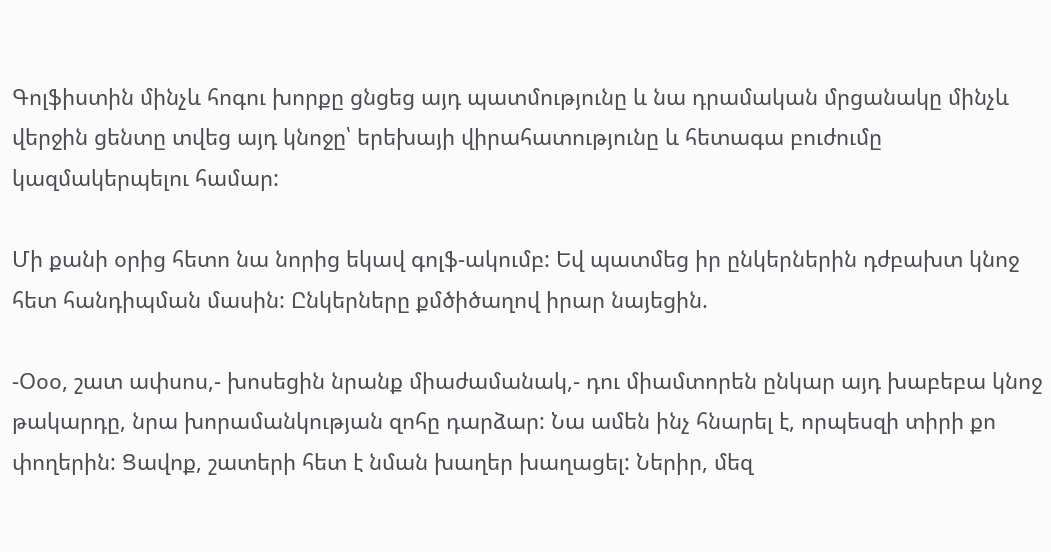Գոլֆիստին մինչև հոգու խորքը ցնցեց այդ պատմությունը և նա դրամական մրցանակը մինչև վերջին ցենտը տվեց այդ կնոջը՝ երեխայի վիրահատությունը և հետագա բուժումը կազմակերպելու համար:

Մի քանի օրից հետո նա նորից եկավ գոլֆ-ակումբ: Եվ պատմեց իր ընկերներին դժբախտ կնոջ հետ հանդիպման մասին: Ընկերները քմծիծաղով իրար նայեցին.

-Օօօ, շատ ափսոս,- խոսեցին նրանք միաժամանակ,- դու միամտորեն ընկար այդ խաբեբա կնոջ թակարդը, նրա խորամանկության զոհը դարձար: Նա ամեն ինչ հնարել է, որպեսզի տիրի քո փողերին: Ցավոք, շատերի հետ է նման խաղեր խաղացել: Ներիր, մեզ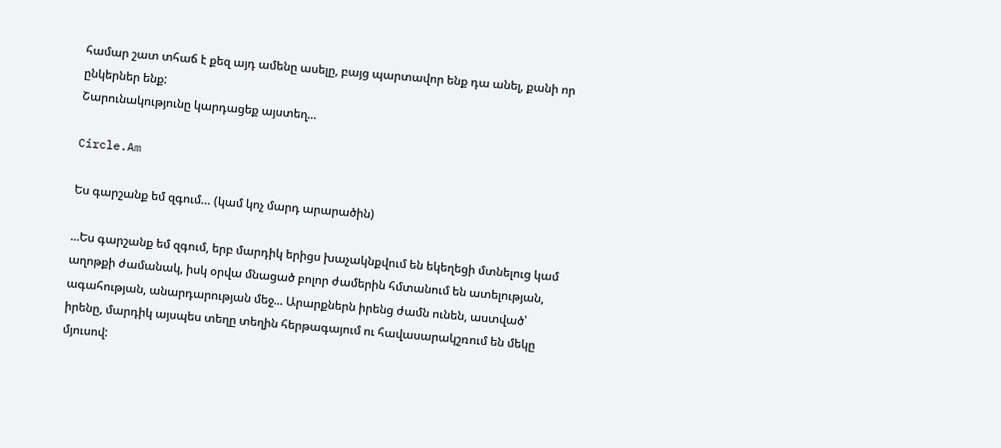համար շատ տհաճ է քեզ այդ ամենը ասելը, բայց պարտավոր ենք դա անել, քանի որ ընկերներ ենք:
Շարունակությունը կարդացեք այստեղ...

Circle.Am

Ես գարշանք եմ զգում… (կամ կոչ մարդ արարածին)

...Ես գարշանք եմ զգում, երբ մարդիկ երիցս խաչակնքվում են եկեղեցի մտնելուց կամ աղոթքի ժամանակ, իսկ օրվա մնացած բոլոր ժամերին հմտանում են ատելության, ագահության, անարդարության մեջ... Արարքներն իրենց ժամն ունեն, աստված՝ իրենը, մարդիկ այսպես տեղը տեղին հերթագայում ու հավասարակշռում են մեկը մյուսով: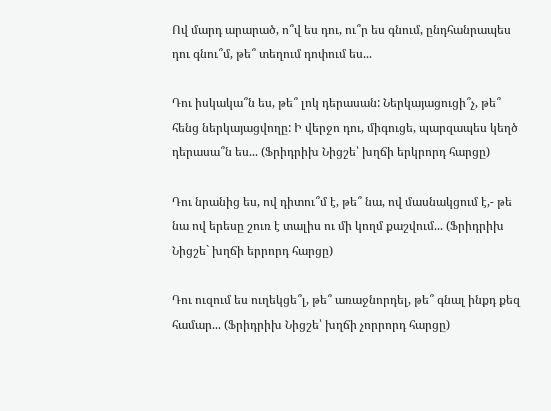Ով մարդ արարած, ո՞վ ես դու, ու՞ր ես գնում, ընդհանրապես դու գնու՞մ, թե՞ տեղում դոփում ես...

Դու իսկակա՞ն ես, թե՞ լոկ դերասան: Ներկայացուցի՞չ, թե՞ հենց ներկայացվողը: Ի վերջո դու, միգուցե, պարզապես կեղծ դերասա՞ն ես... (Ֆրիդրիխ Նիցշե՝ խղճի երկրորդ հարցը)

Դու նրանից ես, ով դիտու՞մ է, թե՞ նա, ով մասնակցում է,- թե նա ով երեսը շուռ է տալիս ու մի կողմ քաշվում... (Ֆրիդրիխ Նիցշե` խղճի երրորդ հարցը)

Դու ուզում ես ուղեկցե՞լ, թե՞ առաջնորդել, թե՞ գնալ ինքդ քեզ համար... (Ֆրիդրիխ Նիցշե՝ խղճի չորրորդ հարցը)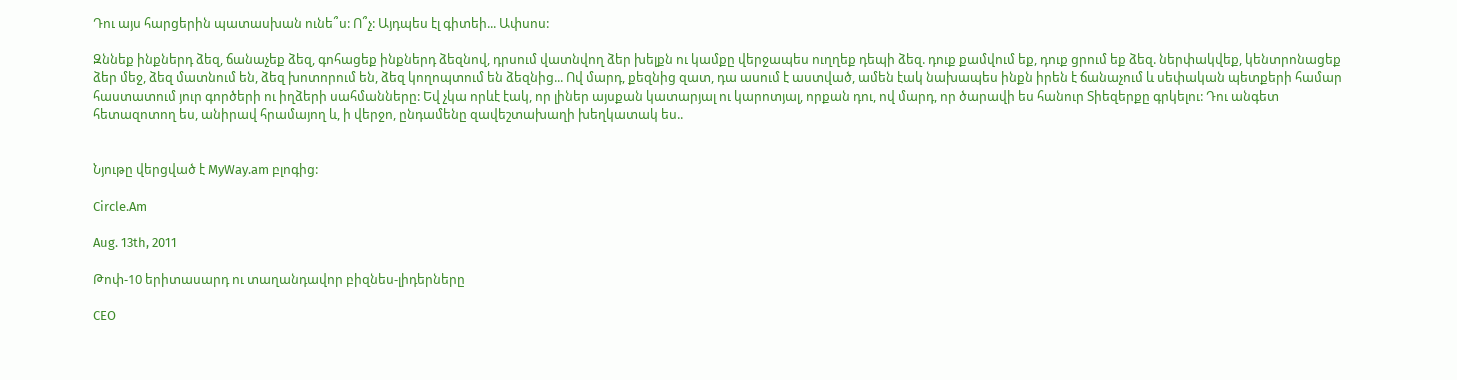Դու այս հարցերին պատասխան ունե՞ս: Ո՞չ: Այդպես էլ գիտեի... Ափսոս:

Զննեք ինքներդ ձեզ, ճանաչեք ձեզ, գոհացեք ինքներդ ձեզնով, դրսում վատնվող ձեր խելքն ու կամքը վերջապես ուղղեք դեպի ձեզ. դուք քամվում եք, դուք ցրում եք ձեզ. ներփակվեք, կենտրոնացեք ձեր մեջ, ձեզ մատնում են, ձեզ խոտորում են, ձեզ կողոպտում են ձեզնից... Ով մարդ, քեզնից զատ, դա ասում է աստված, ամեն էակ նախապես ինքն իրեն է ճանաչում և սեփական պետքերի համար հաստատում յուր գործերի ու իղձերի սահմանները: Եվ չկա որևէ էակ, որ լիներ այսքան կատարյալ ու կարոտյալ, որքան դու, ով մարդ, որ ծարավի ես հանուր Տիեզերքը գրկելու: Դու անգետ հետազոտող ես, անիրավ հրամայող և, ի վերջո, ընդամենը զավեշտախաղի խեղկատակ ես..


Նյութը վերցված է MyWay.am բլոգից:

Circle.Am

Aug. 13th, 2011

Թոփ-10 երիտասարդ ու տաղանդավոր բիզնես-լիդերները

CEO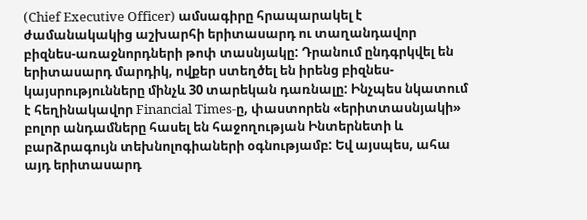(Chief Executive Officer) ամսագիրը հրապարակել է ժամանակակից աշխարհի երիտասարդ ու տաղանդավոր բիզնես-առաջնորդների թոփ տասնյակը: Դրանում ընդգրկվել են երիտասարդ մարդիկ, ովքեր ստեղծել են իրենց բիզնես-կայսրությունները մինչև 30 տարեկան դառնալը: Ինչպես նկատում է հեղինակավոր Financial Times-ը, փաստորեն «երիտտասնյակի» բոլոր անդամները հասել են հաջողության Ինտերնետի և բարձրագույն տեխնոլոգիաների օգնությամբ: Եվ այսպես, ահա այդ երիտասարդ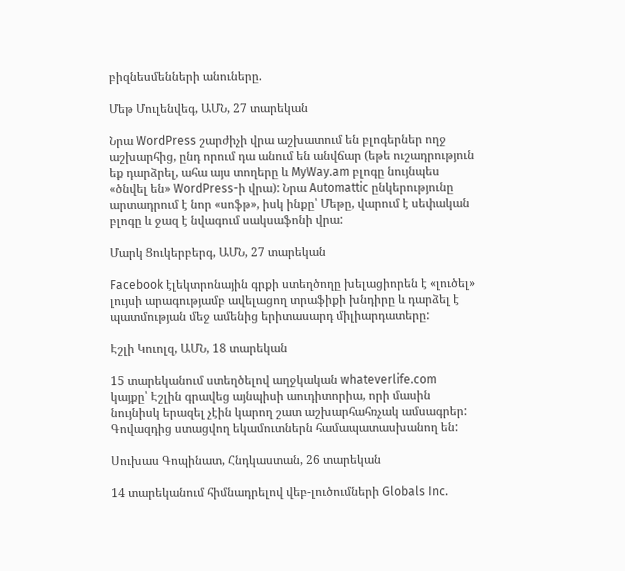բիզնեսմենների անուները.

Մեթ Մուլենվեգ, ԱՄՆ, 27 տարեկան

Նրա WordPress շարժիչի վրա աշխատում են բլոգերներ ողջ աշխարհից, ընդ որում դա անում են անվճար (եթե ուշադրություն եք դարձրել, ահա այս տողերը և MyWay.am բլոգը նույնպես «ծնվել են» WordPress-ի վրա): Նրա Automattic ընկերությունը արտադրում է նոր «սոֆթ», իսկ ինքը՝ Մեթը, վարում է սեփական բլոգը և ջազ է նվագում սակսաֆոնի վրա:

Մարկ Ցուկերբերգ, ԱՄՆ, 27 տարեկան

Facebook էլեկտրոնային գրքի ստեղծողը խելացիորեն է «լուծել» լույսի արագությամբ ավելացող տրաֆիքի խնդիրը և դարձել է պատմության մեջ ամենից երիտասարդ միլիարդատերը:

Էշլի Կուոլզ, ԱՄՆ, 18 տարեկան

15 տարեկանում ստեղծելով աղջկական whateverlife.com կայքը՝ Էշլին գրավեց այնպիսի աուդիտորիա, որի մասին նույնիսկ երազել չէին կարող շատ աշխարհահռչակ ամսագրեր: Գովազդից ստացվող եկամուտներն համապատասխանող են:

Սուխաս Գոպինատ, Հնդկաստան, 26 տարեկան

14 տարեկանում հիմնադրելով վեբ-լուծումների Globals Inc.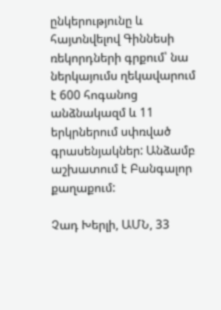ընկերությունը և հայտնվելով Գիննեսի ռեկորդների գրքում՝ նա ներկայումս ղեկավարում է 600 հոգանոց անձնակազմ և 11 երկրներում սփռված գրասենյակներ: Անձամբ աշխատում է Բանգալոր քաղաքում:

Չադ Խերլի, ԱՄՆ, 33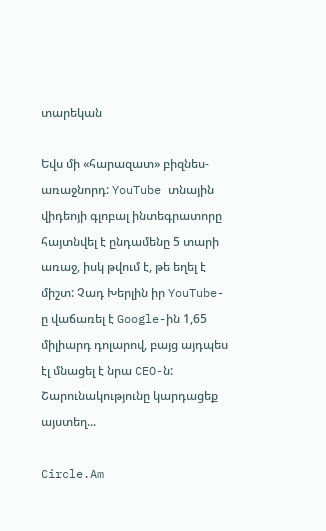տարեկան

Եվս մի «հարազատ» բիզնես-առաջնորդ: YouTube տնային վիդեոյի գլոբալ ինտեգրատորը հայտնվել է ընդամենը 5 տարի առաջ, իսկ թվում է, թե եղել է միշտ: Չադ Խերլին իր YouTube-ը վաճառել է Google-ին 1,65 միլիարդ դոլարով, բայց այդպես էլ մնացել է նրա CEO-ն:
Շարունակությունը կարդացեք այստեղ...

Circle.Am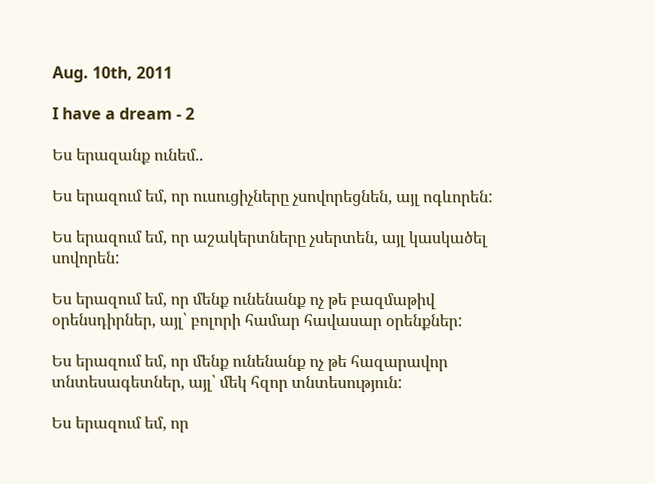Aug. 10th, 2011

I have a dream - 2

Ես երազանք ունեմ..

Ես երազում եմ, որ ուսուցիչները չսովորեցնեն, այլ ոգևորեն:

Ես երազում եմ, որ աշակերտները չսերտեն, այլ կասկածել սովորեն:

Ես երազում եմ, որ մենք ունենանք ոչ թե բազմաթիվ օրենսդիրներ, այլ՝ բոլորի համար հավասար օրենքներ:

Ես երազում եմ, որ մենք ունենանք ոչ թե հազարավոր տնտեսագետներ, այլ՝ մեկ հզոր տնտեսություն:

Ես երազում եմ, որ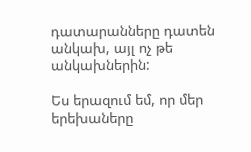դատարանները դատեն անկախ, այլ ոչ թե անկախներին:

Ես երազում եմ, որ մեր երեխաները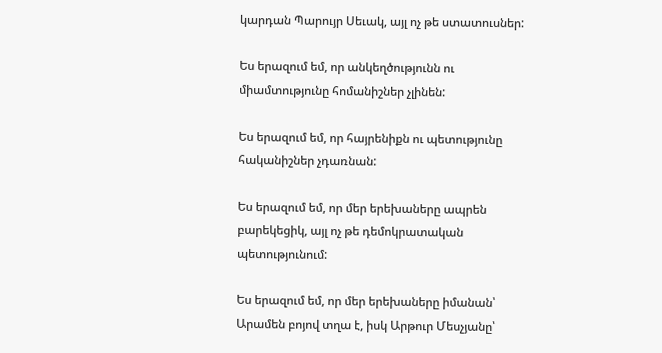կարդան Պարույր Սեւակ, այլ ոչ թե ստատուսներ:

Ես երազում եմ, որ անկեղծությունն ու միամտությունը հոմանիշներ չլինեն:

Ես երազում եմ, որ հայրենիքն ու պետությունը հականիշներ չդառնան:

Ես երազում եմ, որ մեր երեխաները ապրեն բարեկեցիկ, այլ ոչ թե դեմոկրատական պետությունում:

Ես երազում եմ, որ մեր երեխաները իմանան՝ Արամեն բոյով տղա է, իսկ Արթուր Մեսչյանը՝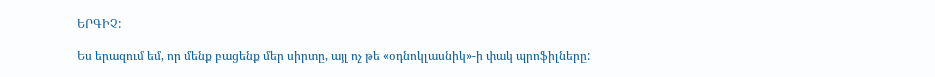ԵՐԳԻՉ:

Ես երազում եմ, որ մենք բացենք մեր սիրտը, այլ ոչ թե «օդնոկլասնիկ»-ի փակ պրոֆիլները: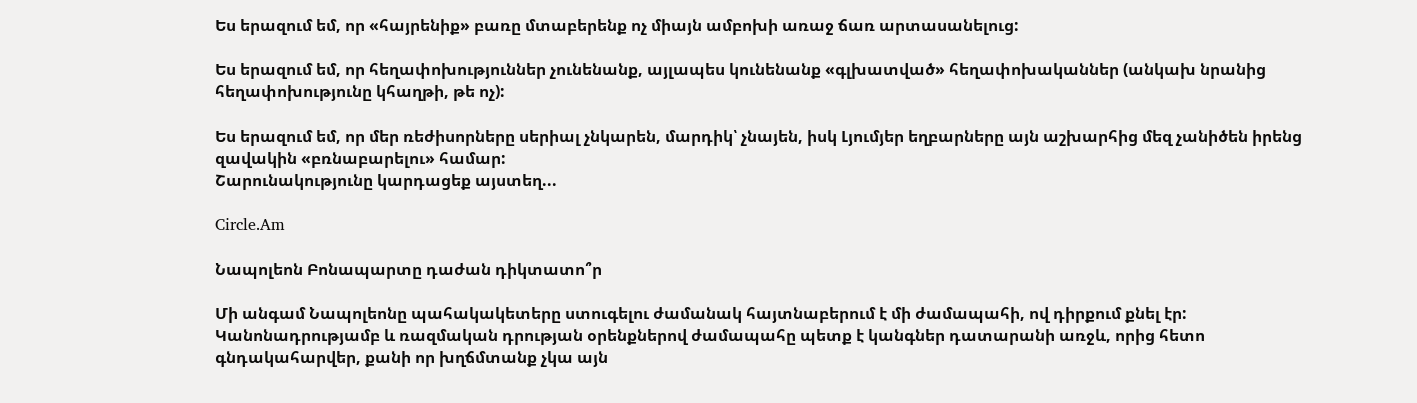Ես երազում եմ, որ «հայրենիք» բառը մտաբերենք ոչ միայն ամբոխի առաջ ճառ արտասանելուց:

Ես երազում եմ, որ հեղափոխություններ չունենանք, այլապես կունենանք «գլխատված» հեղափոխականներ (անկախ նրանից հեղափոխությունը կհաղթի, թե ոչ):

Ես երազում եմ, որ մեր ռեժիսորները սերիալ չնկարեն, մարդիկ՝ չնայեն, իսկ Լյումյեր եղբարները այն աշխարհից մեզ չանիծեն իրենց զավակին «բռնաբարելու» համար:
Շարունակությունը կարդացեք այստեղ...

Circle.Am

Նապոլեոն Բոնապարտը դաժան դիկտատո՞ր

Մի անգամ Նապոլեոնը պահակակետերը ստուգելու ժամանակ հայտնաբերում է մի ժամապահի, ով դիրքում քնել էր: Կանոնադրությամբ և ռազմական դրության օրենքներով ժամապահը պետք է կանգներ դատարանի առջև, որից հետո գնդակահարվեր, քանի որ խղճմտանք չկա այն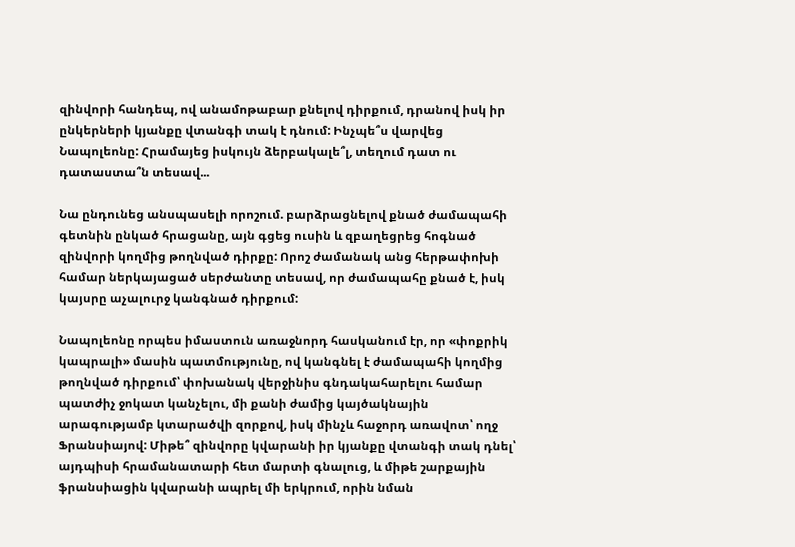զինվորի հանդեպ, ով անամոթաբար քնելով դիրքում, դրանով իսկ իր ընկերների կյանքը վտանգի տակ է դնում: Ինչպե՞ս վարվեց Նապոլեոնը: Հրամայեց իսկույն ձերբակալե՞լ, տեղում դատ ու դատաստա՞ն տեսավ...

Նա ընդունեց անսպասելի որոշում. բարձրացնելով քնած ժամապահի գետնին ընկած հրացանը, այն գցեց ուսին և զբաղեցրեց հոգնած զինվորի կողմից թողնված դիրքը: Որոշ ժամանակ անց հերթափոխի համար ներկայացած սերժանտը տեսավ, որ ժամապահը քնած է, իսկ կայսրը աչալուրջ կանգնած դիրքում:

Նապոլեոնը որպես իմաստուն առաջնորդ հասկանում էր, որ «փոքրիկ կապրալի» մասին պատմությունը, ով կանգնել է ժամապահի կողմից թողնված դիրքում՝ փոխանակ վերջինիս գնդակահարելու համար պատժիչ ջոկատ կանչելու, մի քանի ժամից կայծակնային արագությամբ կտարածվի զորքով, իսկ մինչև հաջորդ առավոտ՝ ողջ Ֆրանսիայով: Միթե՞ զինվորը կվարանի իր կյանքը վտանգի տակ դնել՝ այդպիսի հրամանատարի հետ մարտի գնալուց, և միթե շարքային ֆրանսիացին կվարանի ապրել մի երկրում, որին նման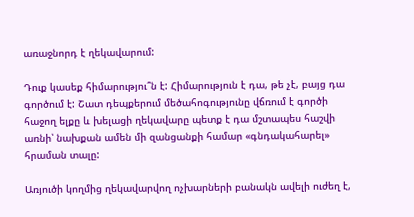առաջնորդ է ղեկավարում:

Դուք կասեք հիմարությու՞ն է: Հիմարություն է դա, թե չէ, բայց դա գործում է: Շատ դեպքերում մեծահոգությունը վճռում է գործի հաջող ելքը և խելացի ղեկավարը պետք է դա մշտապես հաշվի առնի՝ նախքան ամեն մի զանցանքի համար «գնդակահարել» հրաման տալը:

Առյուծի կողմից ղեկավարվող ոչխարների բանակն ավելի ուժեղ է,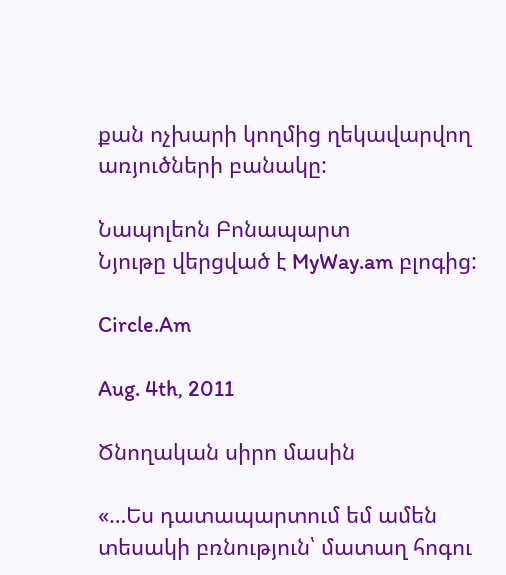քան ոչխարի կողմից ղեկավարվող առյուծների բանակը:

Նապոլեոն Բոնապարտ
Նյութը վերցված է MyWay.am բլոգից:

Circle.Am

Aug. 4th, 2011

Ծնողական սիրո մասին

«…Ես դատապարտում եմ ամեն տեսակի բռնություն՝ մատաղ հոգու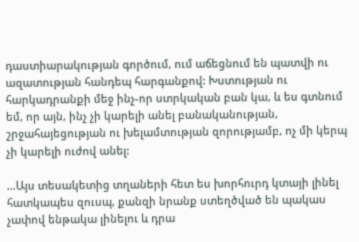դաստիարակության գործում, ում աճեցնում են պատվի ու ազատության հանդեպ հարգանքով: Խստության ու հարկադրանքի մեջ ինչ-որ ստրկական բան կա, և ես գտնում եմ, որ այն, ինչ չի կարելի անել բանականության, շրջահայեցության ու խելամտության զորությամբ, ոչ մի կերպ չի կարելի ուժով անել:

…Այս տեսակետից տղաների հետ ես խորհուրդ կտայի լինել հատկապես զուսպ, քանզի նրանք ստեղծված են պակաս չափով ենթակա լինելու և դրա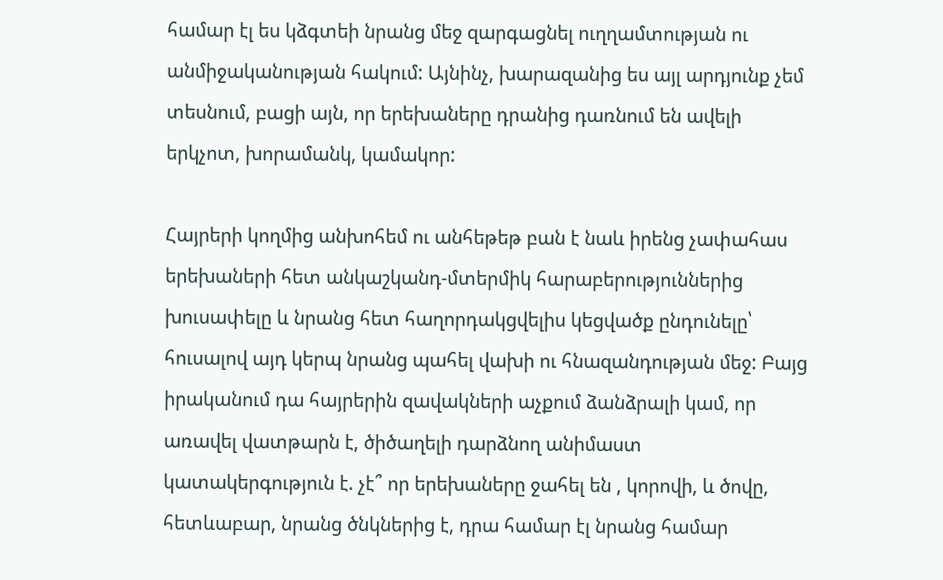համար էլ ես կձգտեի նրանց մեջ զարգացնել ուղղամտության ու անմիջականության հակում: Այնինչ, խարազանից ես այլ արդյունք չեմ տեսնում, բացի այն, որ երեխաները դրանից դառնում են ավելի երկչոտ, խորամանկ, կամակոր:

Հայրերի կողմից անխոհեմ ու անհեթեթ բան է նաև իրենց չափահաս երեխաների հետ անկաշկանդ-մտերմիկ հարաբերություններից խուսափելը և նրանց հետ հաղորդակցվելիս կեցվածք ընդունելը՝ հուսալով այդ կերպ նրանց պահել վախի ու հնազանդության մեջ: Բայց իրականում դա հայրերին զավակների աչքում ձանձրալի կամ, որ առավել վատթարն է, ծիծաղելի դարձնող անիմաստ կատակերգություն է. չէ՞ որ երեխաները ջահել են , կորովի, և ծովը, հետևաբար, նրանց ծնկներից է, դրա համար էլ նրանց համար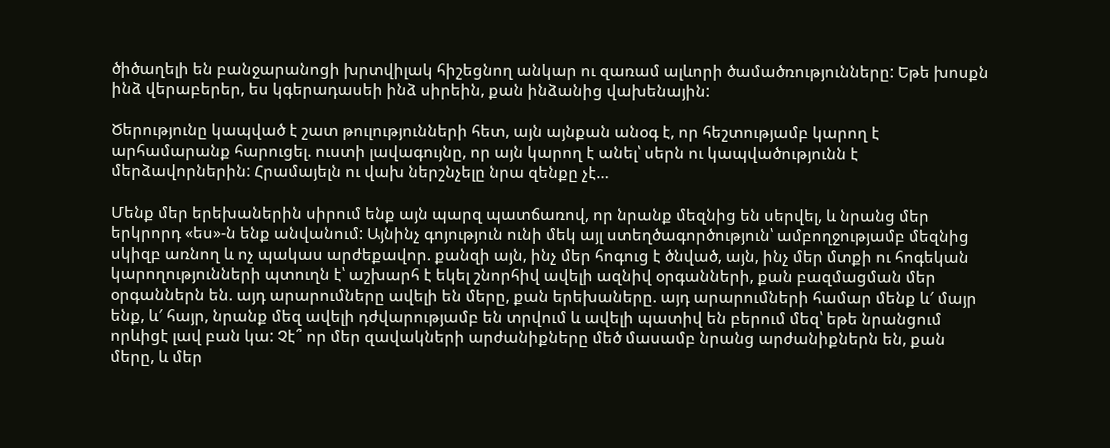ծիծաղելի են բանջարանոցի խրտվիլակ հիշեցնող անկար ու զառամ ալևորի ծամածռությունները: Եթե խոսքն ինձ վերաբերեր, ես կգերադասեի ինձ սիրեին, քան ինձանից վախենային:

Ծերությունը կապված է շատ թուլությունների հետ, այն այնքան անօգ է, որ հեշտությամբ կարող է արհամարանք հարուցել. ուստի լավագույնը, որ այն կարող է անել՝ սերն ու կապվածությունն է մերձավորներին: Հրամայելն ու վախ ներշնչելը նրա զենքը չէ…

Մենք մեր երեխաներին սիրում ենք այն պարզ պատճառով, որ նրանք մեզնից են սերվել, և նրանց մեր երկրորդ «ես»-ն ենք անվանում: Այնինչ գոյություն ունի մեկ այլ ստեղծագործություն՝ ամբողջությամբ մեզնից սկիզբ առնող և ոչ պակաս արժեքավոր. քանզի այն, ինչ մեր հոգուց է ծնված, այն, ինչ մեր մտքի ու հոգեկան կարողությունների պտուղն է՝ աշխարհ է եկել շնորհիվ ավելի ազնիվ օրգանների, քան բազմացման մեր օրգաններն են. այդ արարումները ավելի են մերը, քան երեխաները. այդ արարումների համար մենք և′ մայր ենք, և′ հայր, նրանք մեզ ավելի դժվարությամբ են տրվում և ավելի պատիվ են բերում մեզ՝ եթե նրանցում որևիցէ լավ բան կա: Չէ՞ որ մեր զավակների արժանիքները մեծ մասամբ նրանց արժանիքներն են, քան մերը, և մեր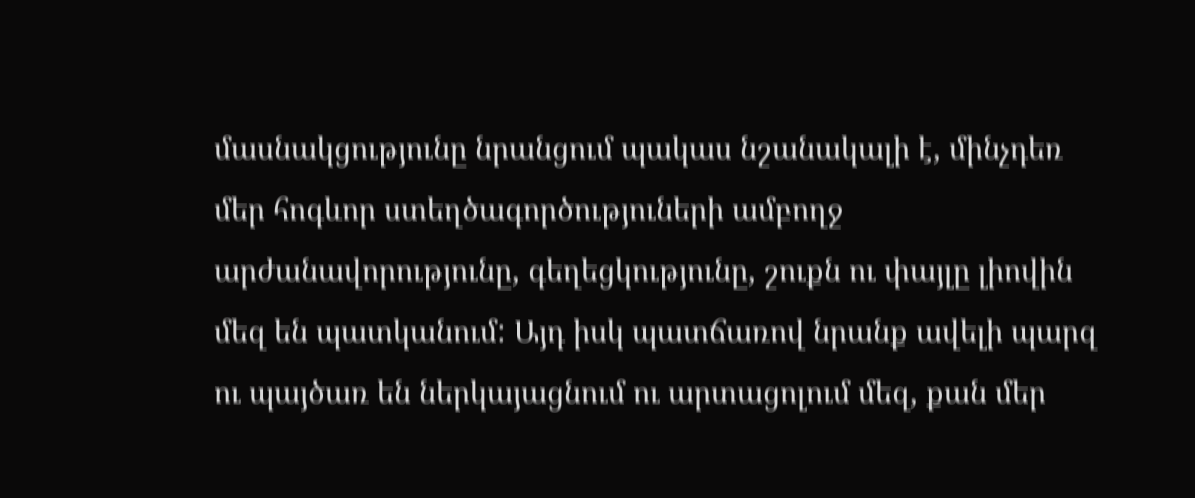մասնակցությունը նրանցում պակաս նշանակալի է, մինչդեռ մեր հոգևոր ստեղծագործություների ամբողջ արժանավորությունը, գեղեցկությունը, շուքն ու փայլը լիովին մեզ են պատկանում: Այդ իսկ պատճառով նրանք ավելի պարզ ու պայծառ են ներկայացնում ու արտացոլում մեզ, քան մեր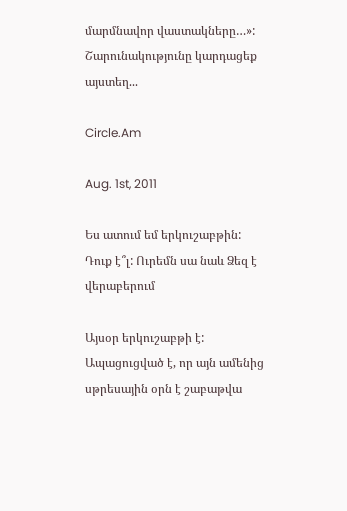մարմնավոր վաստակները…»:
Շարունակությունը կարդացեք այստեղ...

Circle.Am

Aug. 1st, 2011

Ես ատում եմ երկուշաբթին: Դուք է՞լ: Ուրեմն սա նաև Ձեզ է վերաբերում

Այսօր երկուշաբթի է: Ապացուցված է, որ այն ամենից սթրեսային օրն է շաբաթվա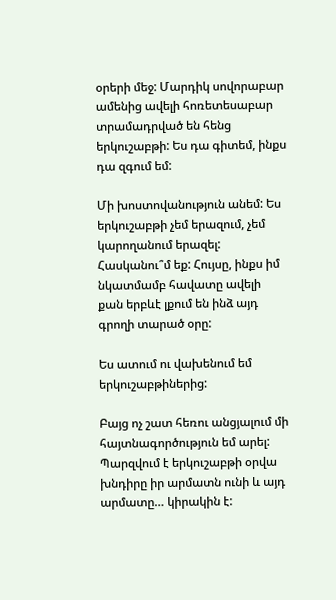օրերի մեջ: Մարդիկ սովորաբար ամենից ավելի հոռետեսաբար տրամադրված են հենց երկուշաբթի: Ես դա գիտեմ, ինքս դա զգում եմ:

Մի խոստովանություն անեմ: Ես երկուշաբթի չեմ երազում, չեմ կարողանում երազել: Հասկանու՞մ եք: Հույսը, ինքս իմ նկատմամբ հավատը ավելի քան երբևէ լքում են ինձ այդ գրողի տարած օրը:

Ես ատում ու վախենում եմ երկուշաբթիներից:

Բայց ոչ շատ հեռու անցյալում մի հայտնագործություն եմ արել: Պարզվում է երկուշաբթի օրվա խնդիրը իր արմատն ունի և այդ արմատը… կիրակին է: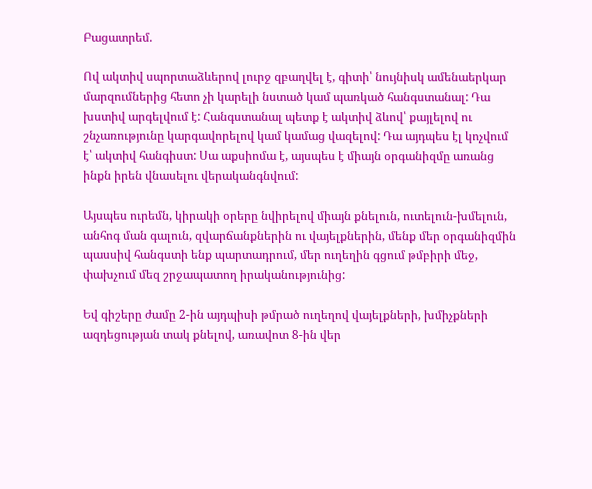Բացատրեմ.

Ով ակտիվ սպորտաձևերով լուրջ զբաղվել է, գիտի՝ նույնիսկ ամենաերկար մարզումներից հետո չի կարելի նստած կամ պառկած հանգստանալ: Դա խստիվ արգելվում է: Հանգստանալ պետք է ակտիվ ձևով՝ քայլելով ու շնչառությունը կարգավորելով կամ կամաց վազելով: Դա այդպես էլ կոչվում է՝ ակտիվ հանգիստ: Սա աքսիոմա է, այսպես է միայն օրգանիզմը առանց ինքն իրեն վնասելու վերականգնվում:

Այսպես ուրեմն, կիրակի օրերը նվիրելով միայն քնելուն, ուտելուն-խմելուն, անհոգ ման գալուն, զվարճանքներին ու վայելքներին, մենք մեր օրգանիզմին պասսիվ հանգստի ենք պարտադրում, մեր ուղեղին գցում թմբիրի մեջ, փախչում մեզ շրջապատող իրականությունից:

Եվ գիշերը ժամը 2-ին այդպիսի թմրած ուղեղով վայելքների, խմիչքների ազդեցության տակ քնելով, առավոտ 8-ին վեր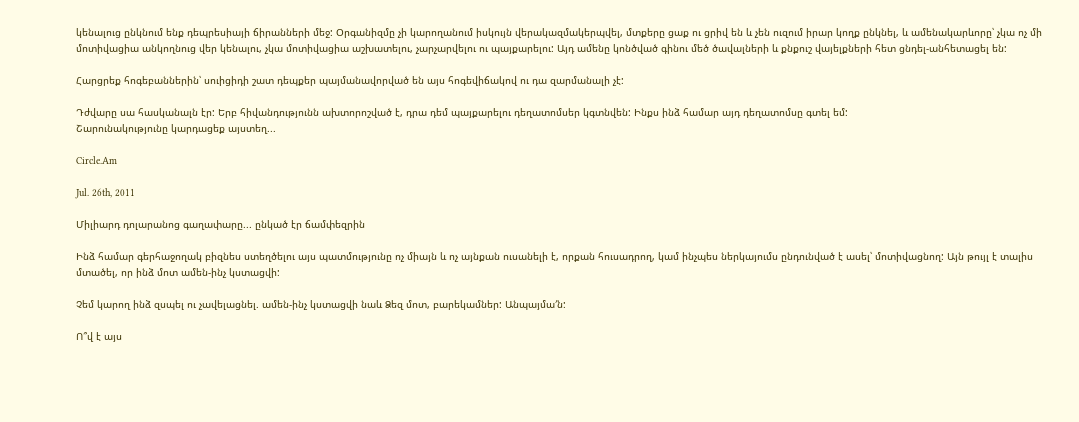կենալուց ընկնում ենք դեպրեսիայի ճիրանների մեջ: Օրգանիզմը չի կարողանում իսկույն վերակազմակերպվել, մտքերը ցաք ու ցրիվ են և չեն ուզում իրար կողք ընկնել, և ամենակարևորը՝ չկա ոչ մի մոտիվացիա անկողնուց վեր կենալու, չկա մոտիվացիա աշխատելու, չարչարվելու ու պայքարելու: Այդ ամենը կոնծված գինու մեծ ծավալների և քնքուշ վայելքների հետ ցնդել-անհետացել են:

Հարցրեք հոգեբաններին՝ սուիցիդի շատ դեպքեր պայմանավորված են այս հոգեվիճակով ու դա զարմանալի չէ:

Դժվարը սա հասկանալն էր: Երբ հիվանդությունն ախտորոշված է, դրա դեմ պայքարելու դեղատոմսեր կգտնվեն: Ինքս ինձ համար այդ դեղատոմսը գտել եմ:
Շարունակությունը կարդացեք այստեղ...

Circle.Am

Jul. 26th, 2011

Միլիարդ դոլարանոց գաղափարը... ընկած էր ճամփեզրին

Ինձ համար գերհաջողակ բիզնես ստեղծելու այս պատմությունը ոչ միայն և ոչ այնքան ուսանելի է, որքան հուսադրող, կամ ինչպես ներկայումս ընդունված է ասել՝ մոտիվացնող: Այն թույլ է տալիս մտածել, որ ինձ մոտ ամեն-ինչ կստացվի:

Չեմ կարող ինձ զսպել ու չավելացնել. ամեն-ինչ կստացվի նաև Ձեզ մոտ, բարեկամներ: Անպայմա′ն:

Ո՞վ է այս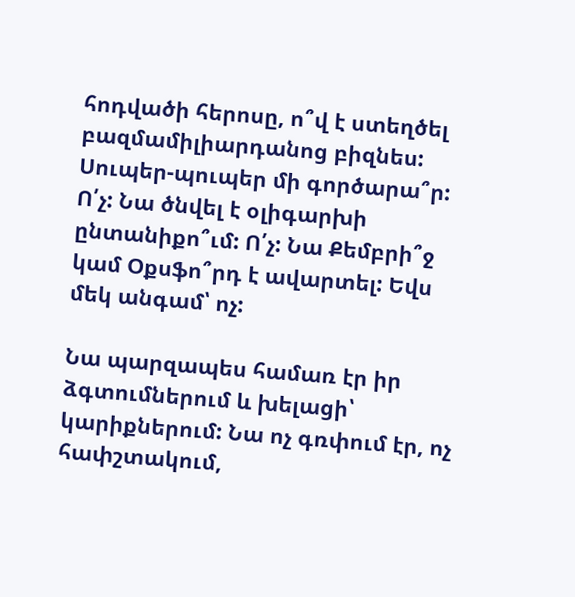հոդվածի հերոսը, ո՞վ է ստեղծել բազմամիլիարդանոց բիզնես: Սուպեր-պուպեր մի գործարա՞ր: Ո՛չ: Նա ծնվել է օլիգարխի ընտանիքո՞ւմ: Ո՛չ: Նա Քեմբրի՞ջ կամ Օքսֆո՞րդ է ավարտել: Եվս մեկ անգամ՝ ոչ:

Նա պարզապես համառ էր իր ձգտումներում և խելացի՝ կարիքներում: Նա ոչ գռփում էր, ոչ հափշտակում,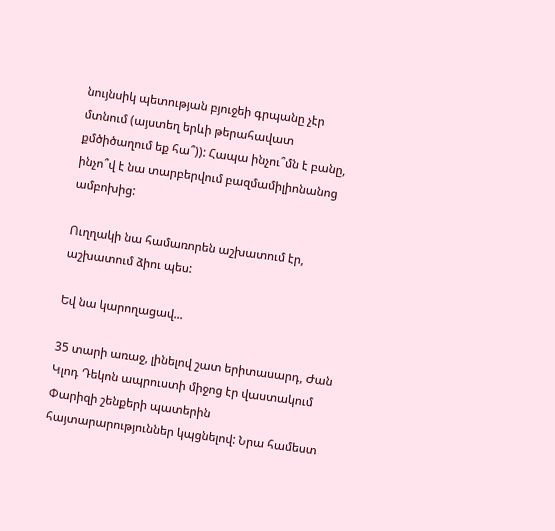նույնսիկ պետության բյուջեի գրպանը չէր մտնում (այստեղ երևի թերահավատ քմծիծաղում եք հա՞)): Հապա ինչու՞մն է բանը, ինչո՞վ է նա տարբերվում բազմամիլիոնանոց ամբոխից:

Ուղղակի նա համառորեն աշխատում էր, աշխատում ձիու պես:

Եվ նա կարողացավ...

35 տարի առաջ, լինելով շատ երիտասարդ, Ժան Կլոդ Դեկոն ապրուստի միջոց էր վաստակում Փարիզի շենքերի պատերին հայտարարություններ կպցնելով: Նրա համեստ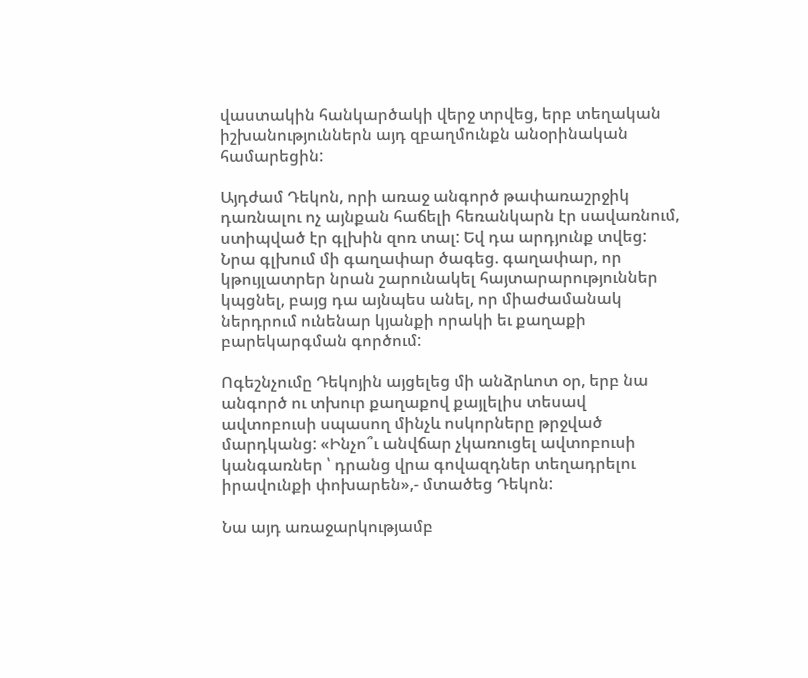վաստակին հանկարծակի վերջ տրվեց, երբ տեղական իշխանություններն այդ զբաղմունքն անօրինական համարեցին:

Այդժամ Դեկոն, որի առաջ անգործ թափառաշրջիկ դառնալու ոչ այնքան հաճելի հեռանկարն էր սավառնում, ստիպված էր գլխին զոռ տալ: Եվ դա արդյունք տվեց: Նրա գլխում մի գաղափար ծագեց. գաղափար, որ կթույլատրեր նրան շարունակել հայտարարություններ կպցնել, բայց դա այնպես անել, որ միաժամանակ ներդրում ունենար կյանքի որակի եւ քաղաքի բարեկարգման գործում:

Ոգեշնչումը Դեկոյին այցելեց մի անձրևոտ օր, երբ նա անգործ ու տխուր քաղաքով քայլելիս տեսավ ավտոբուսի սպասող մինչև ոսկորները թրջված մարդկանց: «Ինչո՞ւ անվճար չկառուցել ավտոբուսի կանգառներ ՝ դրանց վրա գովազդներ տեղադրելու իրավունքի փոխարեն»,- մտածեց Դեկոն:

Նա այդ առաջարկությամբ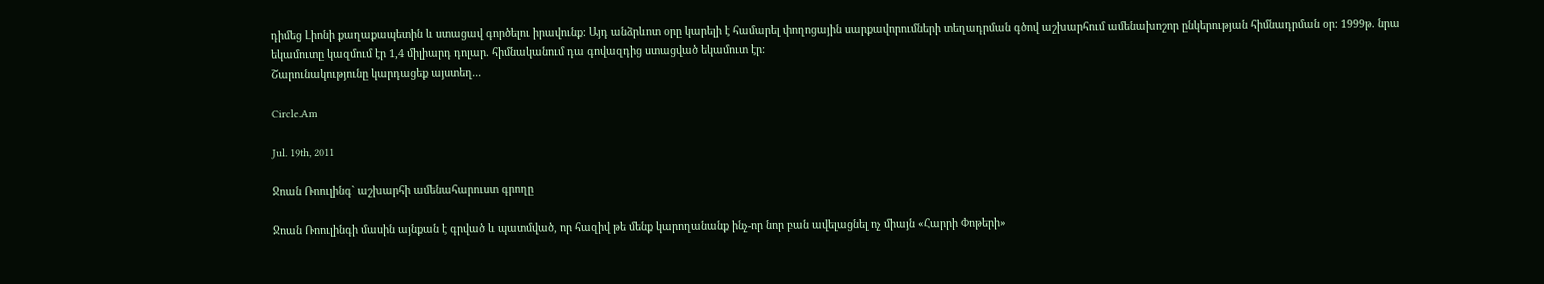դիմեց Լիոնի քաղաքապետին և ստացավ գործելու իրավունք: Այդ անձրևոտ օրը կարելի է համարել փողոցային սարքավորումների տեղադրման գծով աշխարհում ամենախոշոր ընկերության հիմնադրման օր: 1999թ. նրա եկամուտը կազմում էր 1,4 միլիարդ դոլար. հիմնականում դա գովազդից ստացված եկամուտ էր:
Շարունակությունը կարդացեք այստեղ...

Circle.Am

Jul. 19th, 2011

Ջոան Ռոուլինգ` աշխարհի ամենահարուստ գրողը

Ջոան Ռոուլինգի մասին այնքան է գրված և պատմված, որ հազիվ թե մենք կարողանանք ինչ-որ նոր բան ավելացնել ոչ միայն «Հարրի Փոթերի»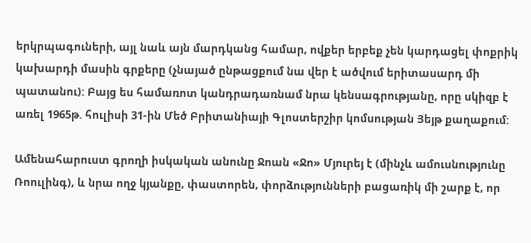երկրպագուների, այլ նաև այն մարդկանց համար, ովքեր երբեք չեն կարդացել փոքրիկ կախարդի մասին գրքերը (չնայած ընթացքում նա վեր է ածվում երիտասարդ մի պատանու): Բայց ես համառոտ կանդրադառնամ նրա կենսագրությանը, որը սկիզբ է առել 1965թ. հուլիսի 31-ին Մեծ Բրիտանիայի Գլոստերշիր կոմսության Յեյթ քաղաքում:

Ամենահարուստ գրողի իսկական անունը Ջոան «Ջո» Մյուրեյ է (մինչև ամուսնությունը Ռոուլինգ), և նրա ողջ կյանքը, փաստորեն, փորձությունների բացառիկ մի շարք է, որ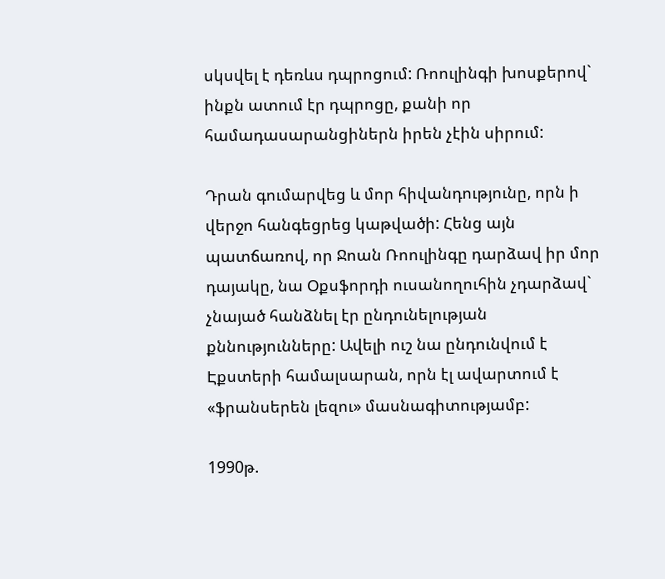սկսվել է դեռևս դպրոցում: Ռոուլինգի խոսքերով` ինքն ատում էր դպրոցը, քանի որ համադասարանցիներն իրեն չէին սիրում:

Դրան գումարվեց և մոր հիվանդությունը, որն ի վերջո հանգեցրեց կաթվածի: Հենց այն պատճառով, որ Ջոան Ռոուլինգը դարձավ իր մոր դայակը, նա Օքսֆորդի ուսանողուհին չդարձավ` չնայած հանձնել էր ընդունելության քննությունները: Ավելի ուշ նա ընդունվում է Էքստերի համալսարան, որն էլ ավարտում է «ֆրանսերեն լեզու» մասնագիտությամբ:

1990թ.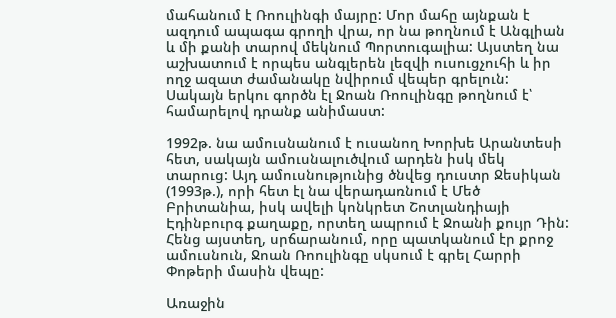մահանում է Ռոուլինգի մայրը: Մոր մահը այնքան է ազդում ապագա գրողի վրա, որ նա թողնում է Անգլիան և մի քանի տարով մեկնում Պորտուգալիա: Այստեղ նա աշխատում է որպես անգլերեն լեզվի ուսուցչուհի և իր ողջ ազատ ժամանակը նվիրում վեպեր գրելուն: Սակայն երկու գործն էլ Ջոան Ռոուլինգը թողնում է՝ համարելով դրանք անիմաստ:

1992թ. նա ամուսնանում է ուսանող Խորխե Արանտեսի հետ, սակայն ամուսնալուծվում արդեն իսկ մեկ տարուց: Այդ ամուսնությունից ծնվեց դուստր Ջեսիկան (1993թ.), որի հետ էլ նա վերադառնում է Մեծ Բրիտանիա, իսկ ավելի կոնկրետ Շոտլանդիայի Էդինբուրգ քաղաքը, որտեղ ապրում է Ջոանի քույր Դին: Հենց այստեղ, սրճարանում, որը պատկանում էր քրոջ ամուսնուն, Ջոան Ռոուլինգը սկսում է գրել Հարրի Փոթերի մասին վեպը:

Առաջին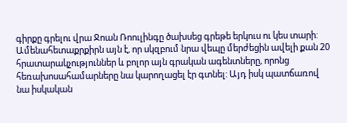գիրքը գրելու վրա Ջոան Ռոուլինգը ծախսեց գրեթե երկուս ու կես տարի: Ամենահետաքրքիրն այն է, որ սկզբում նրա վեպը մերժեցին ավելի քան 20 հրատարակչություններ և բոլոր այն գրական ագենտները, որոնց հեռախոսահամարները նա կարողացել էր գտնել: Այդ իսկ պատճառով նա իսկական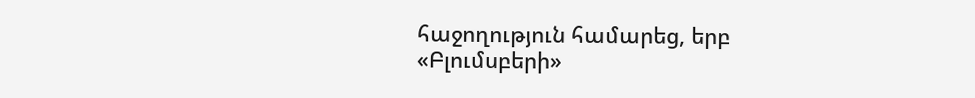հաջողություն համարեց, երբ «Բլումսբերի»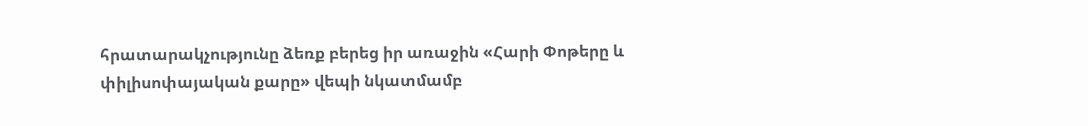հրատարակչությունը ձեռք բերեց իր առաջին «Հարի Փոթերը և փիլիսոփայական քարը» վեպի նկատմամբ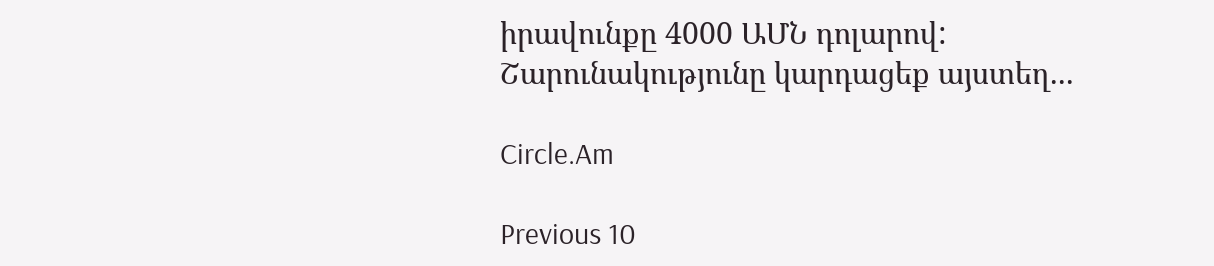իրավունքը 4000 ԱՄՆ դոլարով:
Շարունակությունը կարդացեք այստեղ...

Circle.Am

Previous 10